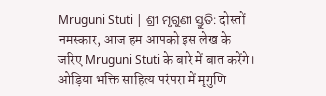Mruguni Stuti | ଶ୍ରୀ ମୃଗୁଣୀ ସ୍ତୁତି: दोस्तों नमस्कार, आज हम आपको इस लेख के जरिए Mruguni Stuti के बारे में बात करेंगे। ओड़िया भक्ति साहित्य परंपरा में मृगुणि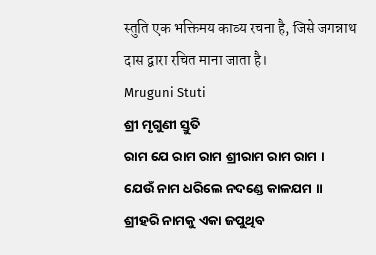स्तुति एक भक्तिमय काव्य रचना है, जिसे जगन्नाथ दास द्वारा रचित माना जाता है।
Mruguni Stuti
ଶ୍ରୀ ମୃଗୁଣୀ ସ୍ତୁତି
ରାମ ଯେ ରାମ ରାମ ଶ୍ରୀରାମ ରାମ ରାମ ।
ଯେଉଁ ନାମ ଧରିଲେ ନଦଣ୍ଡେ କାଳଯମ ॥
ଶ୍ରୀହରି ନାମକୁ ଏକା ଜପୁଥିବ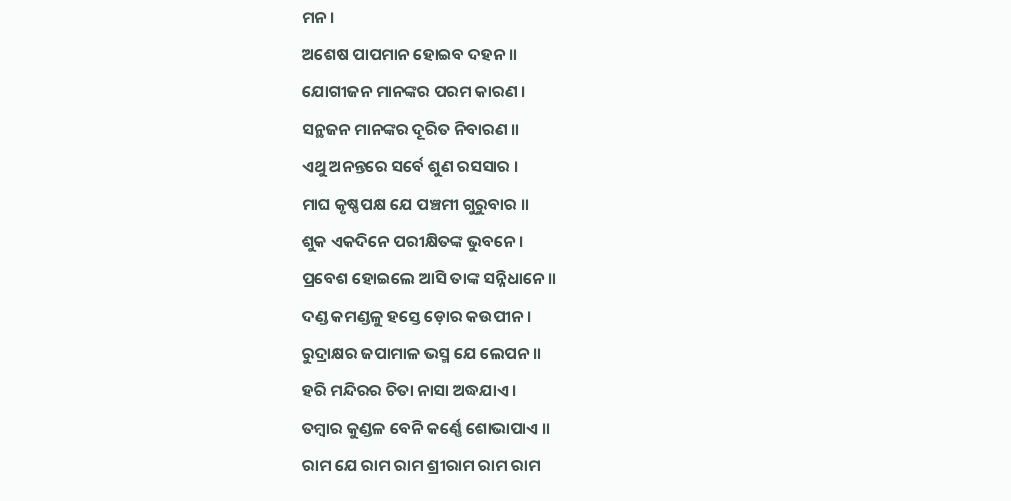ମନ ।
ଅଶେଷ ପାପମାନ ହୋଇବ ଦହନ ॥
ଯୋଗୀଜନ ମାନଙ୍କର ପରମ କାରଣ ।
ସନ୍ଥଜନ ମାନଙ୍କର ଦୂରିତ ନିବାରଣ ॥
ଏଥୁ ଅନନ୍ତରେ ସର୍ବେ ଶୁଣ ରସସାର ।
ମାଘ କୃଷ୍ଣପକ୍ଷ ଯେ ପଞ୍ଚମୀ ଗୁରୁବାର ॥
ଶୁକ ଏକଦିନେ ପରୀକ୍ଷିତଙ୍କ ଭୁବନେ ।
ପ୍ରବେଶ ହୋଇଲେ ଆସି ତାଙ୍କ ସନ୍ନିଧାନେ ॥
ଦଣ୍ଡ କମଣ୍ଡଳୁ ହସ୍ତେ ଡ଼ୋର କଉପୀନ ।
ରୁଦ୍ରାକ୍ଷର ଜପାମାଳ ଭସ୍ମ ଯେ ଲେପନ ॥
ହରି ମନ୍ଦିରର ଚିତା ନାସା ଅଦ୍ଧଯାଏ ।
ତମ୍ବାର କୁଣ୍ଡଳ ବେନି କର୍ଣ୍ଣେ ଶୋଭାପାଏ ॥
ରାମ ଯେ ରାମ ରାମ ଶ୍ରୀରାମ ରାମ ରାମ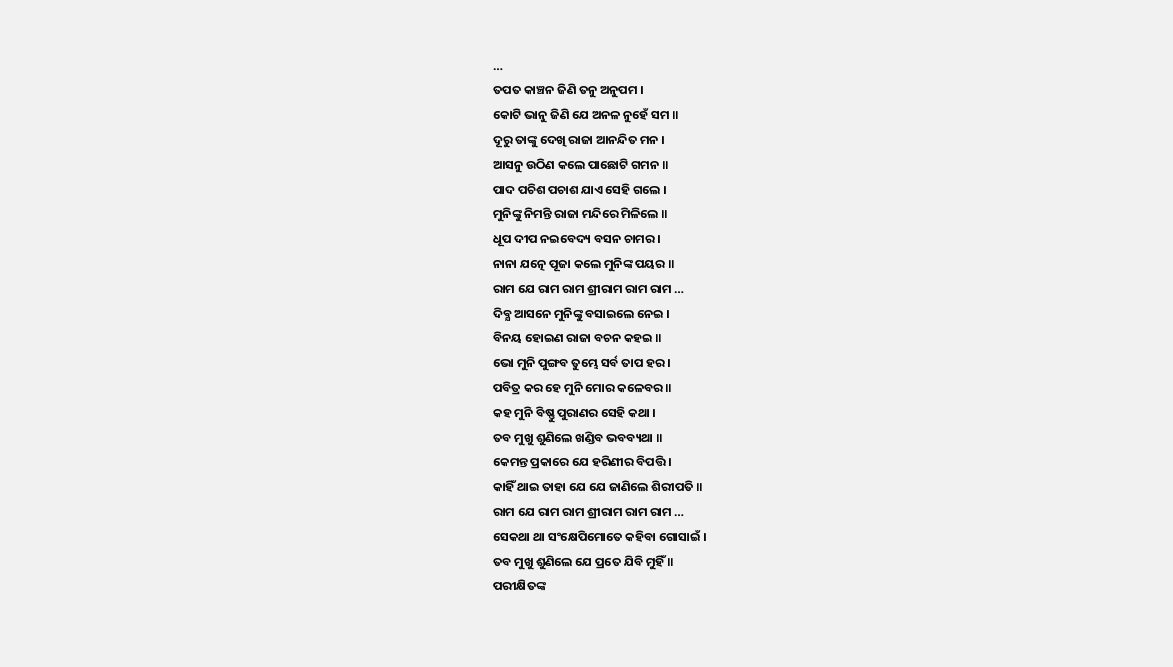…
ତପତ କାଞ୍ଚନ ଜିଣି ତନୁ ଅନୁପମ ।
କୋଟି ଭାନୁ ଜିଣି ଯେ ଅନଳ ନୁହେଁ ସମ ॥
ଦୂରୁ ତାଙ୍କୁ ଦେଖି ରାଜା ଆନନ୍ଦିତ ମନ ।
ଆସନୁ ଉଠିଣ କଲେ ପାଛୋଟି ଗମନ ॥
ପାଦ ପଚିଶ ପଚାଶ ଯାଏ ସେହି ଗଲେ ।
ମୁନିଙ୍କୁ ନିମନ୍ତି ରାଜା ମନ୍ଦିରେ ମିଳିଲେ ॥
ଧୂପ ଦୀପ ନଇବେଦ୍ୟ ବସନ ଚାମର ।
ନାନା ଯତ୍ନେ ପୂଜା କଲେ ମୁନିଙ୍କ ପୟର ॥
ରାମ ଯେ ରାମ ରାମ ଶ୍ରୀରାମ ରାମ ରାମ …
ଦିବ୍ଯ ଆସନେ ମୁନିଙ୍କୁ ବସାଇଲେ ନେଇ ।
ବିନୟ ହୋଇଣ ରାଜା ବଚନ କହଇ ॥
ଭୋ ମୁନି ପୁଙ୍ଗବ ତୁମ୍ଭେ ସର୍ବ ତାପ ହର ।
ପବିତ୍ର କର ହେ ମୁନି ମୋର କଳେବର ॥
କହ ମୁନି ବିଷ୍ଣୁ ପୁରାଣର ସେହି କଥା ।
ତବ ମୁଖୁ ଶୁଣିଲେ ଖଣ୍ଡିବ ଭବବ୍ୟଥା ॥
କେମନ୍ତ ପ୍ରକାରେ ଯେ ହରିଣୀର ବିପତ୍ତି ।
କାହିଁ ଥାଇ ତାହା ଯେ ଯେ ଜାଣିଲେ ଶିରୀପତି ॥
ରାମ ଯେ ରାମ ରାମ ଶ୍ରୀରାମ ରାମ ରାମ …
ସେକଥା ଥା ସଂକ୍ଷେପିମୋତେ କହିବା ଗୋସାଇଁ ।
ତବ ମୁଖୁ ଶୁଣିଲେ ଯେ ପ୍ରତେ ଯିବି ମୁହିଁ ॥
ପରୀକ୍ଷିତଙ୍କ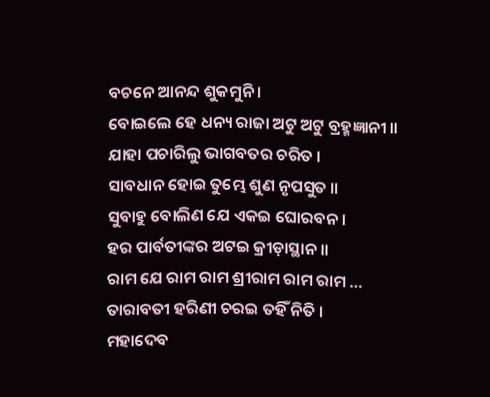ବଚନେ ଆନନ୍ଦ ଶୁକମୁନି ।
ବୋଇଲେ ହେ ଧନ୍ୟ ରାଜା ଅଟୁ ଅଟୁ ବ୍ରହ୍ମଜ୍ଞାନୀ ॥
ଯାହା ପଚାରିଲୁ ଭାଗବତର ଚରିତ ।
ସାବଧାନ ହୋଇ ତୁମ୍ଭେ ଶୁଣ ନୃପସୁତ ॥
ସୁବାହୁ ବୋଲିଣ ଯେ ଏକଇ ଘୋରବନ ।
ହର ପାର୍ବତୀଙ୍କର ଅଟଇ କ୍ରୀଡ଼ାସ୍ଥାନ ॥
ରାମ ଯେ ରାମ ରାମ ଶ୍ରୀରାମ ରାମ ରାମ …
ତାରାବତୀ ହରିଣୀ ଚରଇ ତହିଁ ନିତି ।
ମହାଦେବ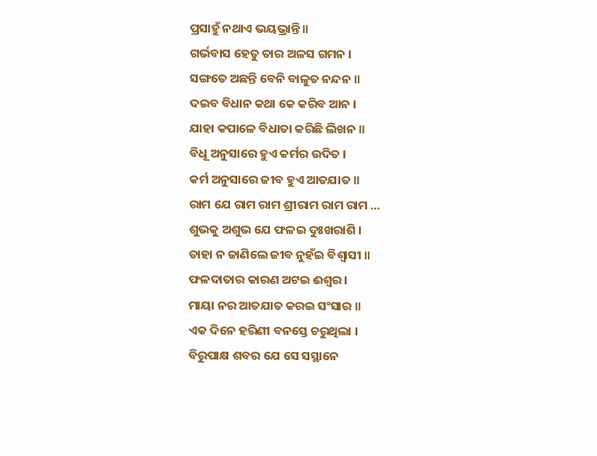ପ୍ରସାହୁଁ ନଥାଏ ଭୟଭ୍ରାନ୍ତି ॥
ଗର୍ଭବାସ ହେତୁ ତାର ଅଳସ ଗମନ ।
ସଙ୍ଗତେ ଅଛନ୍ତି ବେନି ବାଳୁତ ନନ୍ଦନ ॥
ଦଇବ ବିଧାନ କଥା କେ କରିବ ଆନ ।
ଯାହା କପାଳେ ବିଧାତା କରିଛି ଲିଖନ ॥
ବିଧୂ ଅନୁସାରେ ହୁଏ କର୍ମର ଉଦିତ ।
କର୍ମ ଅନୁସାରେ ଜୀବ ହୁଏ ଆତଯାତ ॥
ରାମ ଯେ ରାମ ରାମ ଶ୍ରୀରାମ ରାମ ରାମ …
ଶୁଭକୁ ଅଶୁଭ ଯେ ଫଳଇ ଦୁଃଖରାଶି ।
ତାହା ନ ଜାଣିଲେ ଜୀବ ନୁହଁଇ ବିଶ୍ବାସୀ ॥
ଫଳଦାତାର କାରଣ ଅଟଇ ଈଶ୍ଵର ।
ମାୟା ନର ଆତଯାତ କରଇ ସଂସାର ॥
ଏକ ଦିନେ ହରିଣୀ ବନସ୍ତେ ଚରୁଥିଲା ।
ବିରୁପାକ୍ଷ ଶବର ଯେ ସେ ସସ୍ଥାନେ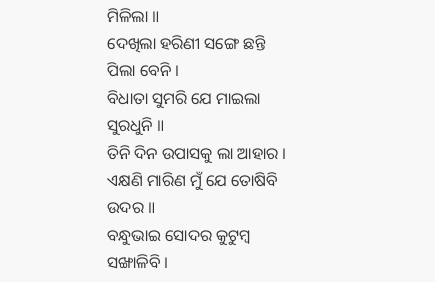ମିଳିଲା ॥
ଦେଖିଲା ହରିଣୀ ସଙ୍ଗେ ଛନ୍ତି ପିଲା ବେନି ।
ବିଧାତା ସୁମରି ଯେ ମାଇଲା ସୁରଧୁନି ॥
ତିନି ଦିନ ଉପାସକୁ ଲା ଆହାର ।
ଏକ୍ଷଣି ମାରିଣ ମୁଁ ଯେ ତୋଷିବି ଉଦର ॥
ବନ୍ଧୁଭାଇ ସୋଦର କୁଟୁମ୍ବ ସଙ୍ଖାଳିବି ।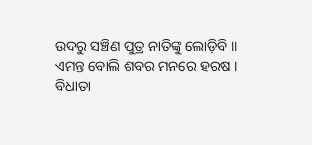ଉଦରୁ ସଞ୍ଚିଣ ପୁତ୍ର ନାତିଙ୍କୁ ଲୋଡ଼ିବି ॥
ଏମନ୍ତ ବୋଲି ଶବର ମନରେ ହରଷ ।
ବିଧାତା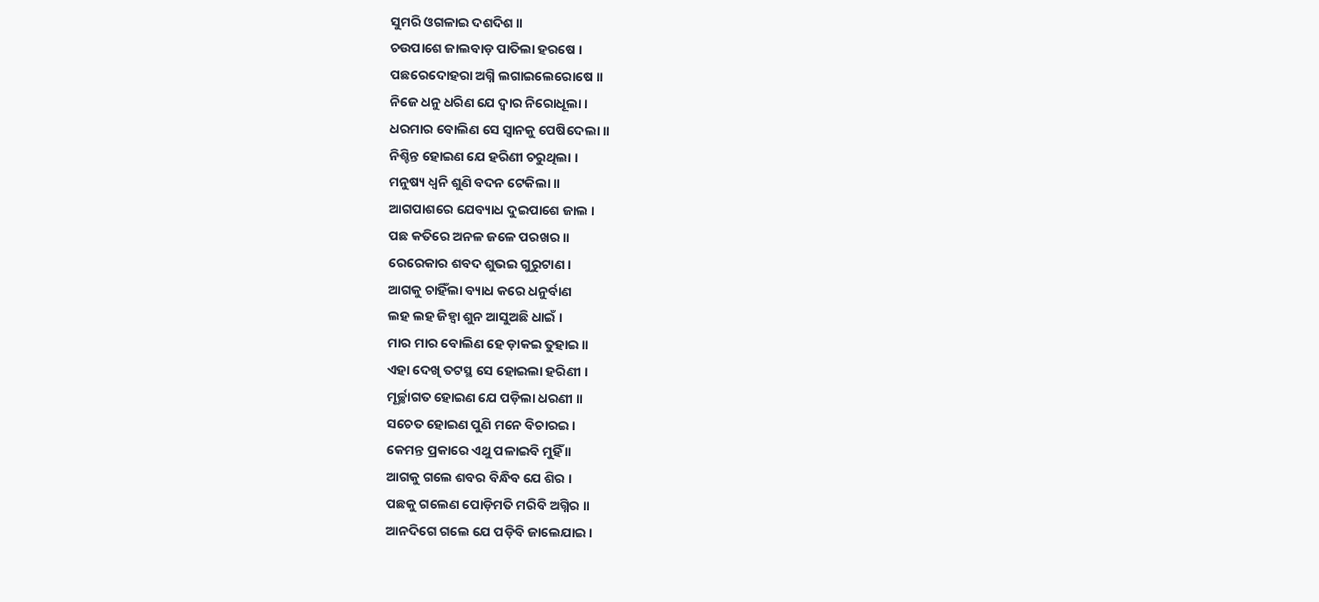ସୁମରି ଓଗଳାଇ ଦଶଦିଶ ॥
ଚଉପାଶେ ଜାଲବାଡ଼ ପାତିଲା ହରଷେ ।
ପଛରେଦୋହରା ଅଗ୍ନି ଲଗାଇଲେରୋଷେ ॥
ନିଜେ ଧନୁ ଧରିଣ ଯେ ଦ୍ବାର ନିରୋଧୂଲା ।
ଧରମାର ବୋଲିଣ ସେ ସ୍ଵାନକୁ ପେଷିଦେଲା ॥
ନିଶ୍ଚିନ୍ତ ହୋଇଣ ଯେ ହରିଣୀ ଚରୁଥିଲା ।
ମନୁଷ୍ୟ ଧ୍ବନି ଶୁଣି ବଦନ ଟେକିଲା ॥
ଆଗପାଶରେ ଯେବ୍ୟାଧ ଦୁଇପାଶେ ଜାଲ ।
ପଛ କତିରେ ଅନଳ ଜଳେ ପରଖର ॥
ରେରେକାର ଶବଦ ଶୁଭଇ ଗୁରୁଟାଣ ।
ଆଗକୁ ଚାହିଁଲା ବ୍ୟାଧ କରେ ଧନୁର୍ବାଣ
ଲହ ଲହ ଜିହ୍ବା ଶୁନ ଆସୁଅଛି ଧାଇଁ ।
ମାର ମାର ବୋଲିଣ ହେ ଡ଼ାକଇ ତୁହାଇ ॥
ଏହା ଦେଖି ତଟସ୍ଥ ସେ ହୋଇଲା ହରିଣୀ ।
ମୂର୍ଚ୍ଛାଗତ ହୋଇଣ ଯେ ପଡ଼ିଲା ଧରଣୀ ॥
ସଚେତ ହୋଇଣ ପୁଣି ମନେ ବିଚାରଇ ।
କେମନ୍ତ ପ୍ରକାରେ ଏଥୁ ପଳାଇବି ମୁହିଁ ॥
ଆଗକୁ ଗଲେ ଶବର ବିନ୍ଧିବ ଯେ ଶିର ।
ପଛକୁ ଗଲେଣ ପୋଡ଼ିମତି ମରିବି ଅଗ୍ନିର ॥
ଆନଦିଗେ ଗଲେ ଯେ ପଡ଼ିବି ଜାଲେଯାଇ ।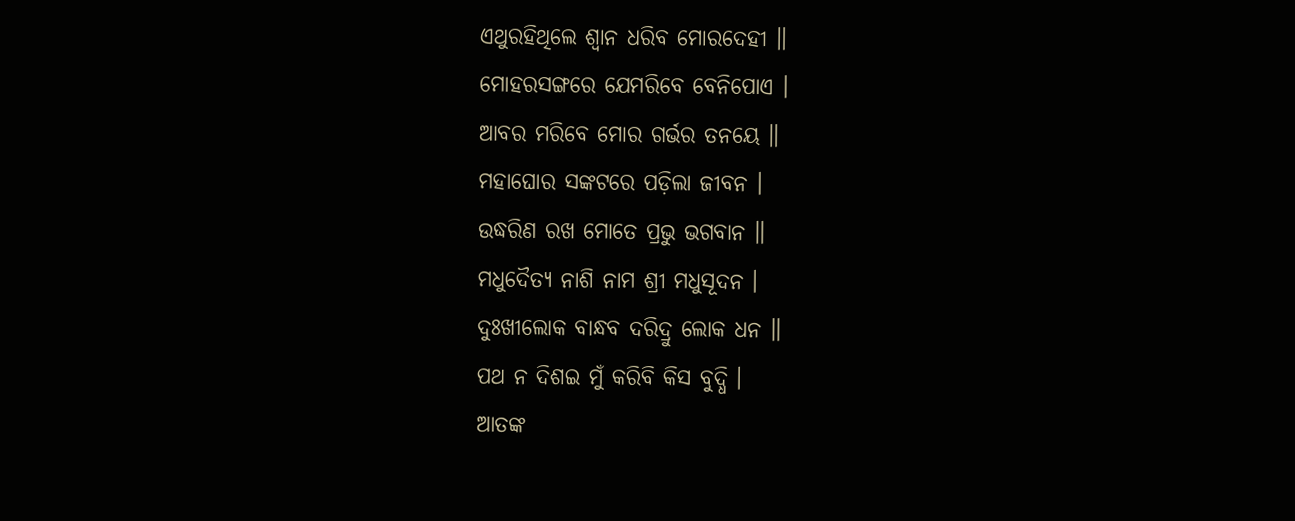ଏଥୁରହିଥିଲେ ଶ୍ଵାନ ଧରିବ ମୋରଦେହୀ ॥
ମୋହରସଙ୍ଗରେ ଯେମରିବେ ବେନିପୋଏ ।
ଆବର ମରିବେ ମୋର ଗର୍ଭର ତନୟେ ॥
ମହାଘୋର ସଙ୍କଟରେ ପଡ଼ିଲା ଜୀବନ ।
ଉଦ୍ଧରିଣ ରଖ ମୋତେ ପ୍ରଭୁ ଭଗବାନ ॥
ମଧୁଦୈତ୍ୟ ନାଶି ନାମ ଶ୍ରୀ ମଧୁସୂଦନ ।
ଦୁଃଖୀଲୋକ ବାନ୍ଧବ ଦରିଦ୍ରୁ ଲୋକ ଧନ ॥
ପଥ ନ ଦିଶଇ ମୁଁ କରିବି କିସ ବୁଦ୍ଧି ।
ଆତଙ୍କ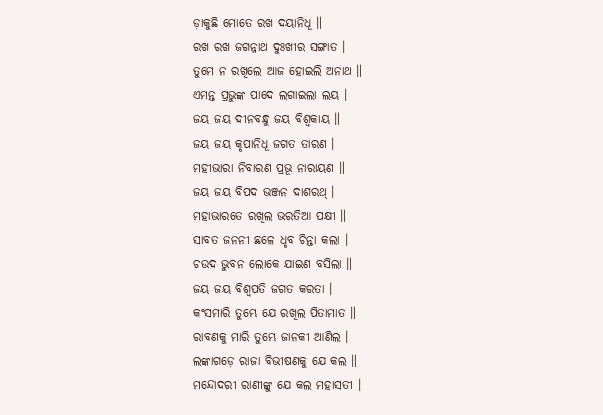ଡ଼ାକୁଛି ମୋତେ ରଖ ଦୟାନିଧୂ ॥
ରଖ ରଖ ଜଗନ୍ନାଥ ଦୁଃଖୀର ସଙ୍ଗାତ ।
ତୁମେ ନ ରଖିଲେ ଆଜ ହୋଇଲି ଅନାଥ ॥
ଏମନ୍ତ ପ୍ରଭୁଙ୍କ ପାଦେ ଲଗାଇଲା ଲୟ ।
ଜୟ ଜୟ ଦୀନବନ୍ଧୁ ଜୟ ବିଶ୍ଵକାୟ ॥
ଜୟ ଜୟ କୃପାନିଧୂ ଜଗତ ତାରଣ ।
ମହୀଭାରା ନିବାରଣ ପ୍ରଭୂ ନାରାୟଣ ॥
ଜୟ ଜୟ ବିପଦ ଭଞ୍ଜନ ଦାଶରଥ୍ ।
ମହାଭାରତେ ରଖିଲ ଭରତିଆ ପକ୍ଷୀ ॥
ସାବତ ଜନନୀ ଛଳେ ଧୃବ ଚିନ୍ତା କଲା ।
ଚଉଦ ଭୁବନ ଲୋକେ ଯାଇଣ ବସିଲା ॥
ଜୟ ଜୟ ବିଶ୍ଵପତି ଜଗତ କରତା ।
କଂସମାରି ତୁମ୍ଭେ ଯେ ରଖିଲ ପିତାମାତ ॥
ରାବଣକୁ ମାରି ତୁମ୍ଭେ ଜାନକୀ ଆଣିଲ ।
ଲଙ୍କାଗଡ଼େ ରାଜା ବିଭୀଷଣକୁ ଯେ କଲ ॥
ମନ୍ଦୋଦରୀ ରାଣୀଙ୍କୁ ଯେ କଲ ମହାସତୀ ।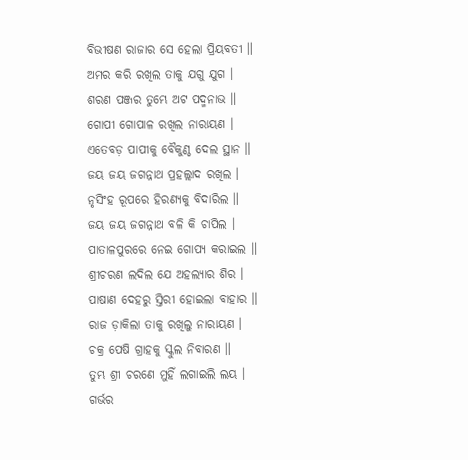ବିଭୀଷଣ ରାଜାର ସେ ହେଲା ପ୍ରିୟବତୀ ॥
ଅମର କରି ରଖିଲ ତାକୁ ଯଗୁ ଯୁଗ ।
ଶରଣ ପଞ୍ଜର ତୁମ୍ଭେ ଅଟ ପଦ୍ମନାଭ ॥
ଗୋପୀ ଗୋପାଳ ରଖିଲ ନାରାୟଣ ।
ଏତେବଡ଼ ପାପୀକୁ ବୈକୁଣ୍ଠ ଦେଲ ସ୍ଥାନ ॥
ଜୟ ଜୟ ଜଗନ୍ନାଥ ପ୍ରହଲ୍ଲାଦ ରଖିଲ ।
ନୃସିଂହ ରୂପରେ ହିରଣ୍ୟକୁ ବିଦାରିଲ ॥
ଜୟ ଜୟ ଜଗନ୍ନାଥ ବଳି କି ଚାପିଲ ।
ପାତାଳପୁରରେ ନେଇ ଗୋପ୍ୟ କରାଇଲ ॥
ଶ୍ରୀଚରଣ ଲଦିଲ ଯେ ଅହଲ୍ୟାର ଶିର ।
ପାଷାଣ ଦେହରୁ ସ୍ତିରୀ ହୋଇଲା ବାହାର ॥
ରାଜ ଡ଼ାକିଲା ତାକୁ ରଖିଲୁ ନାରାୟଣ ।
ଚକ୍ର ପେଷି ଗ୍ରାହକୁ ସ୍କୁଲ ନିବାରଣ ॥
ତୁମ୍ଭ ଶ୍ରୀ ଚରଣେ ମୁହିଁ ଲଗାଇଲି ଲୟ ।
ଗର୍ଭର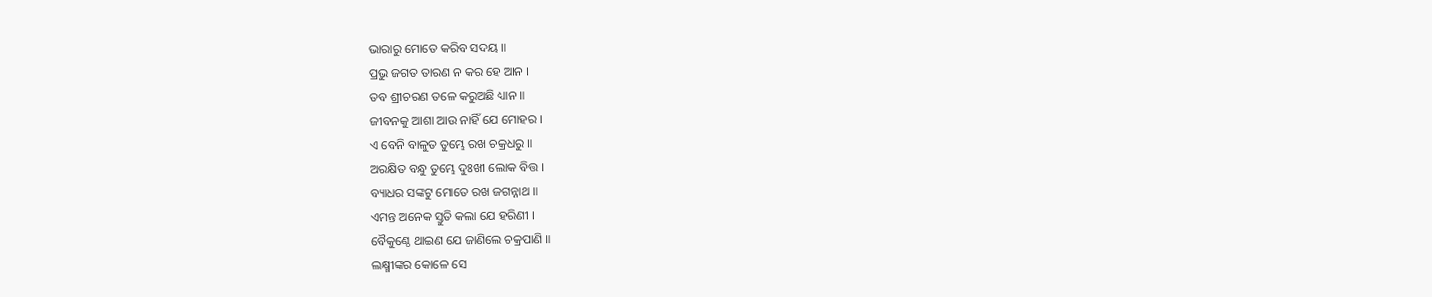ଭାରାରୁ ମୋତେ କରିବ ସଦୟ ॥
ପ୍ରଭୁ ଜଗତ ତାରଣ ନ କର ହେ ଆନ ।
ତବ ଶ୍ରୀଚରଣ ତଳେ କରୁଅଛି ଧ୍ୟାନ ॥
ଜୀବନକୁ ଆଶା ଆଉ ନାହିଁ ଯେ ମୋହର ।
ଏ ବେନି ବାଳୁତ ତୁମ୍ଭେ ରଖ ଚକ୍ରଧରୁ ॥
ଅରକ୍ଷିତ ବନ୍ଧୁ ତୁମ୍ଭେ ଦୁଃଖୀ ଲୋକ ବିତ୍ତ ।
ବ୍ୟାଧର ସଙ୍କଟୁ ମୋତେ ରଖ ଜଗନ୍ନାଥ ॥
ଏମନ୍ତ ଅନେକ ସ୍ତୁତି କଲା ଯେ ହରିଣୀ ।
ବୈକୁଣ୍ଠେ ଥାଇଣ ଯେ ଜାଣିଲେ ଚକ୍ରପାଣି ॥
ଲକ୍ଷ୍ମୀଙ୍କର କୋଳେ ସେ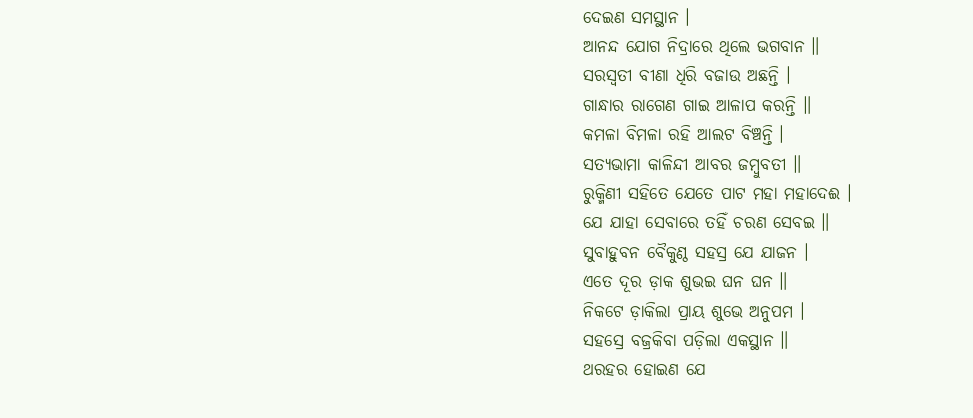ଦେଇଣ ସମସ୍ଥାନ ।
ଆନନ୍ଦ ଯୋଗ ନିଦ୍ରାରେ ଥିଲେ ଭଗବାନ ॥
ସରସ୍ୱତୀ ବୀଣା ଧିରି ବଜାଉ ଅଛନ୍ତି ।
ଗାନ୍ଧାର ରାଗେଣ ଗାଇ ଆଳାପ କରନ୍ତି ॥
କମଳା ବିମଳା ରହି ଆଲଟ ବିଞ୍ଚନ୍ତି ।
ସତ୍ୟଭାମା କାଳିନ୍ଦୀ ଆବର ଜମ୍ବୁବତୀ ॥
ରୁକ୍ମିଣୀ ସହିତେ ଯେତେ ପାଟ ମହା ମହାଦେଈ ।
ଯେ ଯାହା ସେବାରେ ତହିଁ ଚରଣ ସେବଇ ॥
ସୁବାହୁବନ ବୈକୁଣ୍ଠ ସହସ୍ର ଯେ ଯାଜନ ।
ଏତେ ଦୂର ଡ଼ାକ ଶୁଭଇ ଘନ ଘନ ॥
ନିକଟେ ଡ଼ାକିଲା ପ୍ରାୟ ଶୁଭେ ଅନୁପମ ।
ସହସ୍ରେ ବଜ୍ରକିବା ପଡ଼ିଲା ଏକସ୍ଥାନ ॥
ଥରହର ହୋଇଣ ଯେ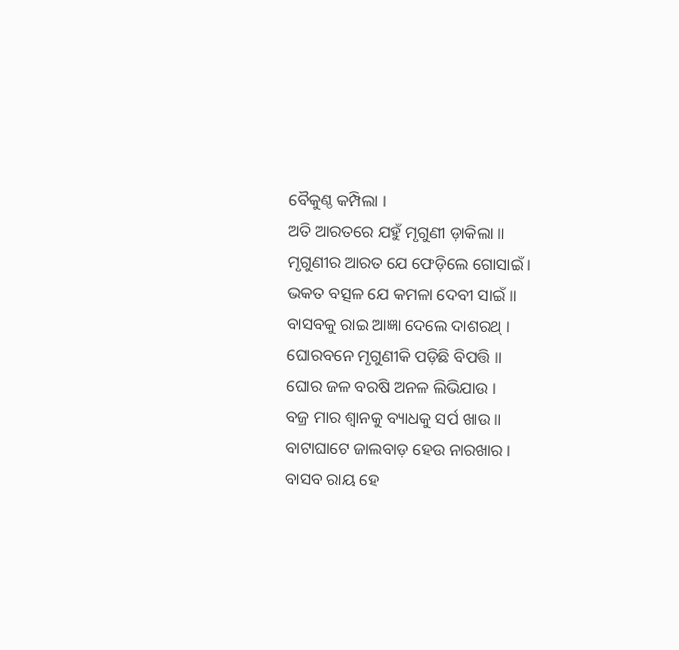ବୈକୁଣ୍ଠ କମ୍ପିଲା ।
ଅତି ଆରତରେ ଯହୁଁ ମୃଗୁଣୀ ଡ଼ାକିଲା ॥
ମୃଗୁଣୀର ଆରତ ଯେ ଫେଡ଼ିଲେ ଗୋସାଇଁ ।
ଭକତ ବତ୍ସଳ ଯେ କମଳା ଦେବୀ ସାଇଁ ॥
ବାସବକୁ ରାଇ ଆଜ୍ଞା ଦେଲେ ଦାଶରଥ୍ ।
ଘୋରବନେ ମୃଗୁଣୀକି ପଡ଼ିଛି ବିପତ୍ତି ॥
ଘୋର ଜଳ ବରଷି ଅନଳ ଲିଭିଯାଉ ।
ବଜ୍ର ମାର ଶ୍ଵାନକୁ ବ୍ୟାଧକୁ ସର୍ପ ଖାଉ ॥
ବାଟାଘାଟେ ଜାଲବାଡ଼ ହେଉ ନାରଖାର ।
ବାସବ ରାୟ ହେ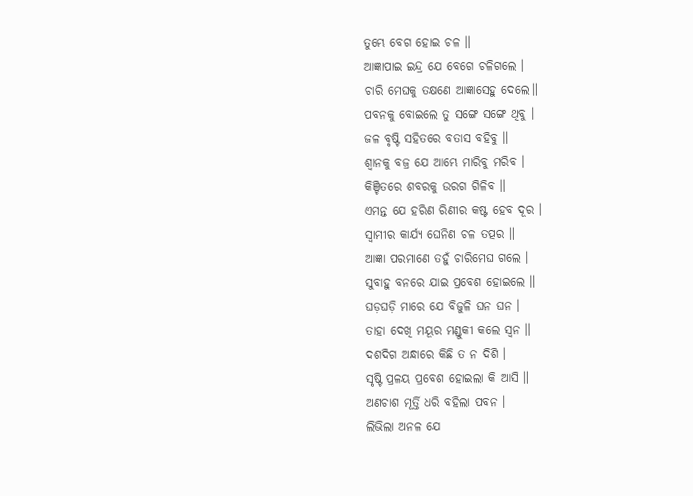ତୁମ୍ଭେ ବେଗ ହୋଇ ଚଳ ॥
ଆଜ୍ଞାପାଇ ଇନ୍ଦ୍ର ଯେ ବେଗେ ଚଳିଗଲେ ।
ଚାରି ମେଘକୁ ତକ୍ଷଣେ ଆଜ୍ଞାସେହୁ ଦେଲେ॥
ପବନକୁ ବୋଇଲେ ତୁ ସଙ୍ଗେ ସଙ୍ଗେ ଥିବୁ ।
ଜଳ ବୃଷ୍ଟି ସହିତରେ ବତାସ ବହିବୁ ॥
ଶ୍ଵାନକୁ ବଜ୍ର ଯେ ଆମ୍ଭେ ମାରିବୁ ମରିବ ।
କିଞ୍ଚିତରେ ଶବରକୁ ଉରଗ ଗିଳିବ ॥
ଏମନ୍ତ ଯେ ହରିଣ ରିଣୀର କଷ୍ଟ ହେବ ଦୂର ।
ସ୍ଵାମୀର କାର୍ଯ୍ୟ ଘେନିଣ ଚଳ ତତ୍ପର ॥
ଆଜ୍ଞା ପରମାଣେ ତହୁଁ ଚାରିମେଘ ଗଲେ ।
ସୁବାହୁ ବନରେ ଯାଇ ପ୍ରବେଶ ହୋଇଲେ ॥
ଘଡ଼ଘଡ଼ି ମାରେ ଯେ ବିଜୁଳି ଘନ ଘନ ।
ତାହା ଦେଖି ମୟୂର ମଣ୍ଡୁକୀ କଲେ ସ୍ୱନ ॥
ଦଶଦିଗ ଅନ୍ଧାରେ କିଛି ତ ନ ଦିଶି ।
ସୃଷ୍ଟି ପ୍ରଳୟ ପ୍ରବେଶ ହୋଇଲା କି ଆସି ॥
ଅଣଚାଶ ମୂର୍ତ୍ତି ଧରି ବହିଲା ପବନ ।
ଲିଭିଲା ଅନଳ ଯେ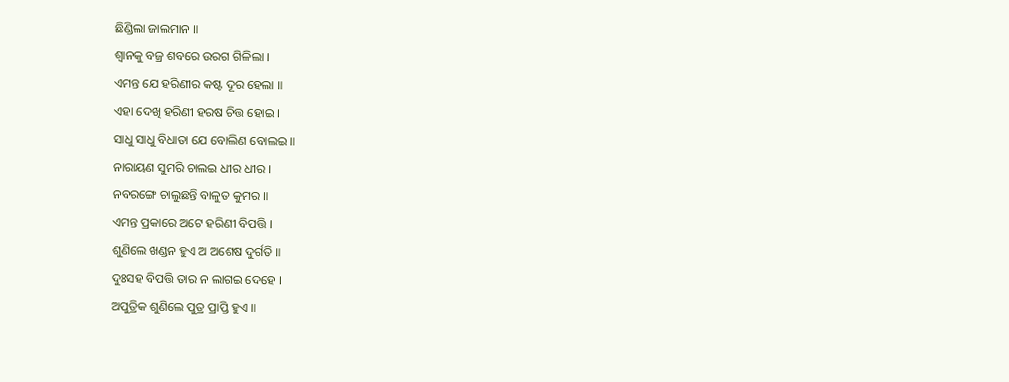ଛିଣ୍ଡିଲା ଜାଲମାନ ॥
ଶ୍ଵାନକୁ ବଜ୍ର ଶବରେ ଉରଗ ଗିଳିଲା ।
ଏମନ୍ତ ଯେ ହରିଣୀର କଷ୍ଟ ଦୂର ହେଲା ॥
ଏହା ଦେଖି ହରିଣୀ ହରଷ ଚିତ୍ତ ହୋଇ ।
ସାଧୁ ସାଧୁ ବିଧାତା ଯେ ବୋଲିଣ ବୋଲଇ ॥
ନାରାୟଣ ସୁମରି ଚାଲଇ ଧୀର ଧୀର ।
ନବରଙ୍ଗେ ଚାଲୁଛନ୍ତି ବାଳୁତ କୁମର ॥
ଏମନ୍ତ ପ୍ରକାରେ ଅଟେ ହରିଣୀ ବିପତ୍ତି ।
ଶୁଣିଲେ ଖଣ୍ଡନ ହୁଏ ଅ ଅଶେଷ ଦୁର୍ଗତି ॥
ଦୁଃସହ ବିପତ୍ତି ତାର ନ ଲାଗଇ ଦେହେ ।
ଅପୁତ୍ରିକ ଶୁଣିଲେ ପୁତ୍ର ପ୍ରାପ୍ତି ହୁଏ ॥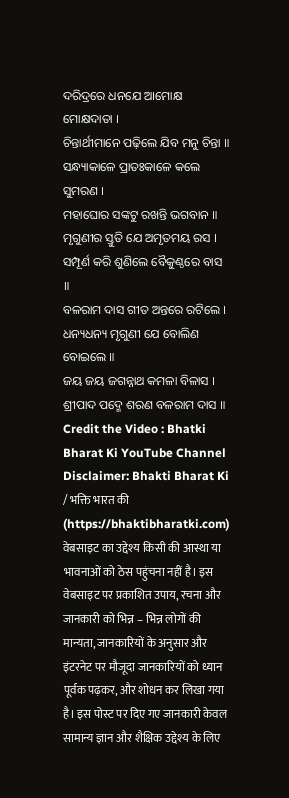ଦରିଦ୍ରରେ ଧନଯେ ଆମୋକ୍ଷ ମୋକ୍ଷଦାତା ।
ଚିନ୍ତାର୍ଥୀମାନେ ପଢ଼ିଲେ ଯିବ ମନୁ ଚିନ୍ତା ॥
ସନ୍ଧ୍ୟାକାଳେ ପ୍ରାତଃକାଳେ କଲେ ସୁମରଣ ।
ମହାଘୋର ସଙ୍କଟୁ ରଖନ୍ତି ଭଗବାନ ॥
ମୃଗୁଣୀର ସ୍ତୁତି ଯେ ଅମୃତମୟ ରସ ।
ସମ୍ପୂର୍ଣ କରି ଶୁଣିଲେ ବୈକୁଣ୍ଠରେ ବାସ ॥
ବଳରାମ ଦାସ ଗୀତ ଅନ୍ତରେ ରଟିଲେ ।
ଧନ୍ୟଧନ୍ୟ ମୃଗୁଣୀ ଯେ ବୋଲିଣ ବୋଇଲେ ॥
ଜୟ ଜୟ ଜଗନ୍ନାଥ କମଳା ବିଳାସ ।
ଶ୍ରୀପାଦ ପଦ୍ମେ ଶରଣ ବଳରାମ ଦାସ ॥
Credit the Video : Bhatki Bharat Ki YouTube Channel
Disclaimer: Bhakti Bharat Ki / भक्ति भारत की (https://bhaktibharatki.com) वेबसाइट का उद्देश्य किसी की आस्था या भावनाओं को ठेस पहुंचना नहीं है। इस वेबसाइट पर प्रकाशित उपाय, रचना और जानकारी को भिन्न – भिन्न लोगों की मान्यता, जानकारियों के अनुसार और इंटरनेट पर मौजूदा जानकारियों को ध्यान पूर्वक पढ़कर, और शोधन कर लिखा गया है। इस पोस्ट पर दिए गए जानकारी केवल सामान्य ज्ञान और शैक्षिक उद्देश्य के लिए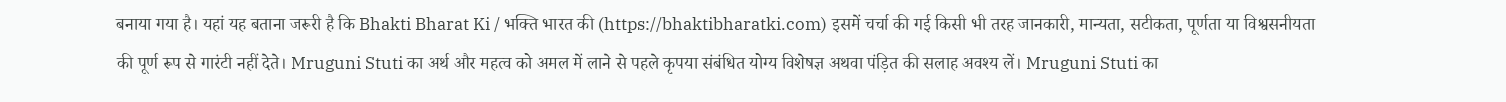बनाया गया है। यहां यह बताना जरूरी है कि Bhakti Bharat Ki / भक्ति भारत की (https://bhaktibharatki.com) इसमें चर्चा की गई किसी भी तरह जानकारी, मान्यता, सटीकता, पूर्णता या विश्वसनीयता की पूर्ण रूप से गारंटी नहीं देते। Mruguni Stuti का अर्थ और महत्व को अमल में लाने से पहले कृपया संबंधित योग्य विशेषज्ञ अथवा पंड़ित की सलाह अवश्य लें। Mruguni Stuti का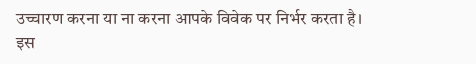उच्चारण करना या ना करना आपके विवेक पर निर्भर करता है। इस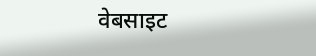वेबसाइट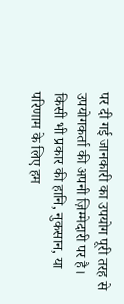पर दी गई जानकारी का उपयोग पूरी तरह से उपयोगकर्ता की अपनी ज़िम्मेदारी पर है। किसी भी प्रकार की हानि, नुकसान, या परिणाम के लिए हम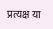प्रत्यक्ष या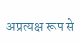अप्रत्यक्ष रूप से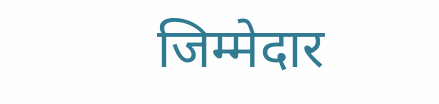जिम्मेदार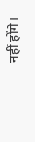नहीं होंगे।